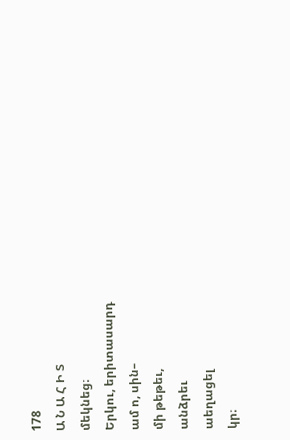178
Ա Ն Ա Հ Ի Տ
մեկնեց։
Երկու, երիտասարդ
ամ ո, սին–
մի թեթեւ,
անձրեւ
աեղացել
կր։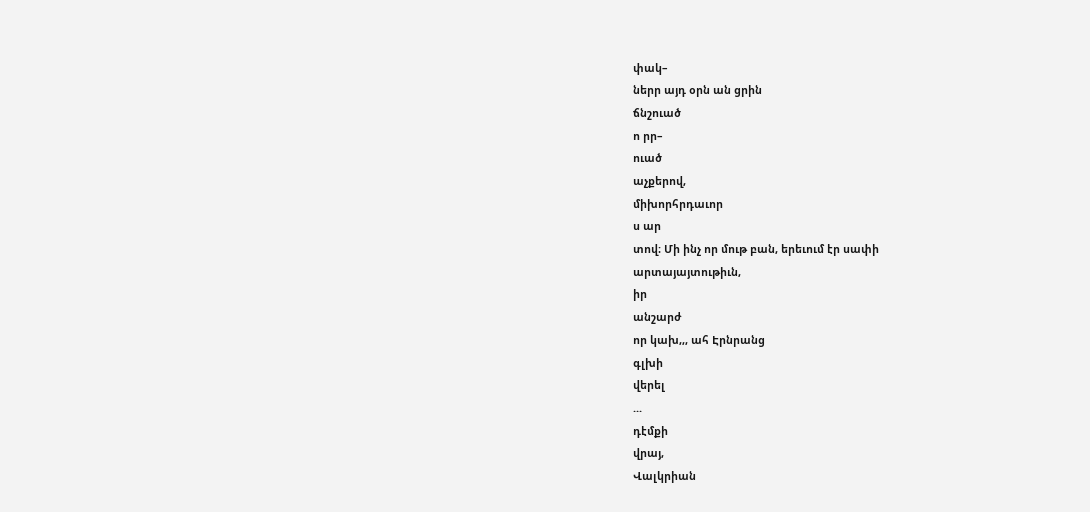փակ–
ներր այդ օրն ան ցրին
ճնշուած
ո րր–
ուած
աչքերով,
միխորհրդաւոր
ս ար
տով։ Մի ինչ որ մութ բան, երեւում էր սափի
արտայայտութիւն,
իր
անշարժ
որ կախ,,, ահ Էրնրանց
գլխի
վերել
...
դէմքի
վրայ,
Վալկրիան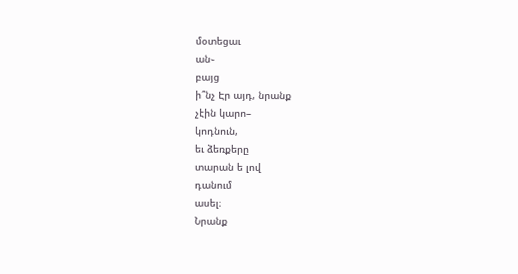մօտեցաւ
ան֊
բայց
ի՞նչ Էր այդ, նրանք
չէին կարո–
կոդնուն,
եւ ձեռքերը
տարան ե լով
դանում
ասել։
Նրանք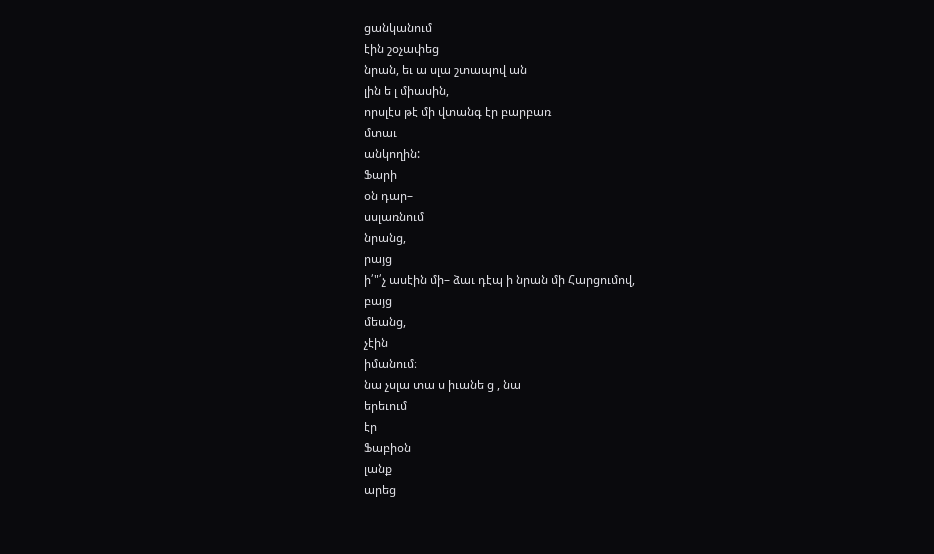ցանկանում
էին շօչափեց
նրան, եւ ա սլա շտապով ան
լին ե լ միասին,
որսլէս թէ մի վտանգ էր բարբառ
մտաւ
անկողին:
Ֆարի
օն դար–
սսլառնում
նրանց,
րայց
ի՛"՛չ ասէին մի– ձաւ դէպ ի նրան մի Հարցումով,
բայց
մեանց,
չէին
իմանում։
նա չսլա տա ս իւանե ց , նա
երեւում
էր
Ֆաբիօն
լանք
արեց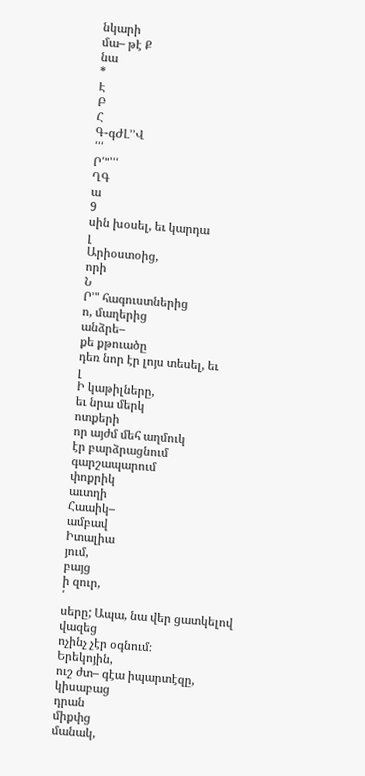նկարի
մա– թէ Ք
նա
*
Է
Բ
Հ
Գ-գԺԼ՚՚Վ
՛՛՛
Ր՛"՝՛՛
ՂԳ
ա
9
սին խօսել, եւ կարդա
լ
Արիօստօից,
որի
Ն
Ր՚" հագուստներից
ո, մաղերից
անձրե–
քե քթուածը
դեռ նոր էր լոյս տեսել, եւ
լ
Ի կաթիլները,
եւ նրա մերկ
ոտքերի
որ այժմ մեհ աղմուկ
էր բարձրացնում
գարշապարում
փոքրիկ
աւտղի
Հաաիկ–
ամբավ
Իտալիա
յում,
բայց
ի զուր,
՛
սերը; Ապա, նա վեր ցատկելով
վազեց
ոչինչ չէր օգնում։
Երեկոյին,
ուշ ժտ– գէա իպարտէզը,
կիսաբաց
դրան
միքփց
մանակ,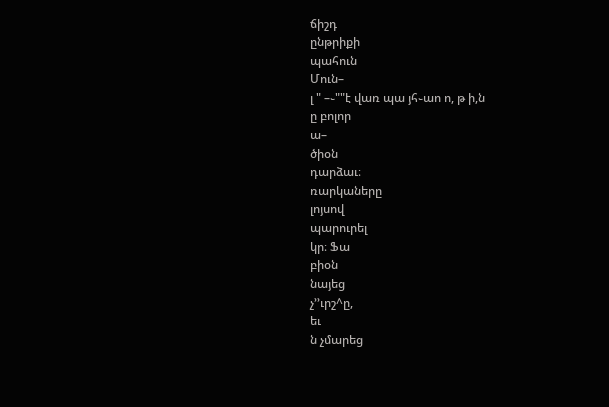ճիշդ
ընթրիքի
պահուն
Մուն–
լ " –֊""է վառ պա յհ֊աո ո, թ ի,ն
ը բոլոր
ա–
ծիօն
դարձաւ։
ռարկաները
լոյսով
պարուրել
կր։ Ֆա
բիօն
նայեց
չ՚՚ւրշ^ը,
եւ
ն չմարեց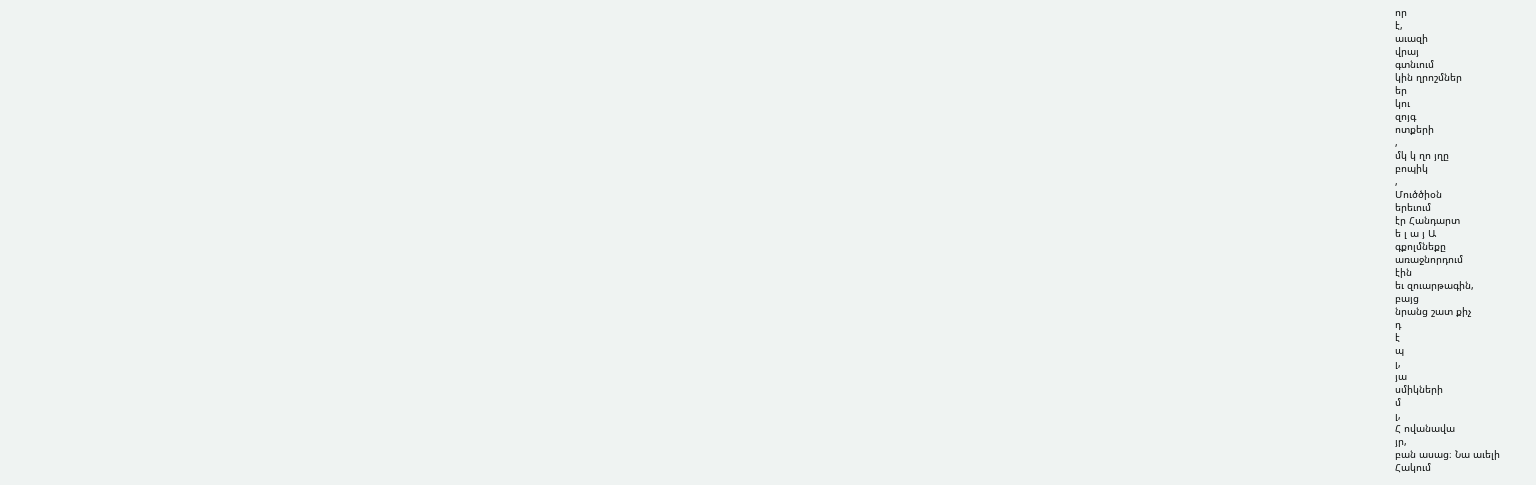որ
է,
աւազի
վրայ
գտնւում
կին ղրոշմներ
եր
կու
զոյգ
ոտքերի
,
մկ կ ղո յղը
բոպիկ
,
Մուծծիօն
երեւում
էր Հանդարտ
ե լ ա յ Ա
գքոլմնեքը
առաջնորդում
էին
եւ զուարթագին,
բայց
նրանց շատ քիչ
դ
է
պ
լ,
յա
սմիկների
մ
լ,
Հ ովանավա
յր,
բան ասաց։ Նա աւելի
Հակում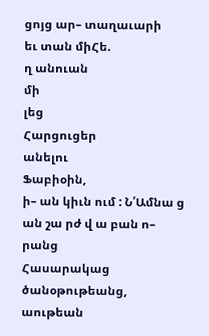ցոյց ար– տաղաւարի
եւ տան միՀե.
ղ անուան
մի
լեց
Հարցուցեր
անելու
Ֆաբիօին,
ի– ան կիւն ում : Ն՛Ամնա ց ան շա րժ վ ա բան ո–
րանց
Հասարակաց
ծանօթութեանց,
աութեան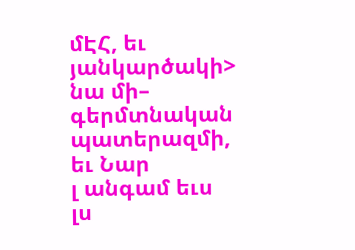մԷՀ, եւ յանկարծակի>
նա մի–
գերմտնական
պատերազմի,
եւ Նար
լ անգամ եւս
լս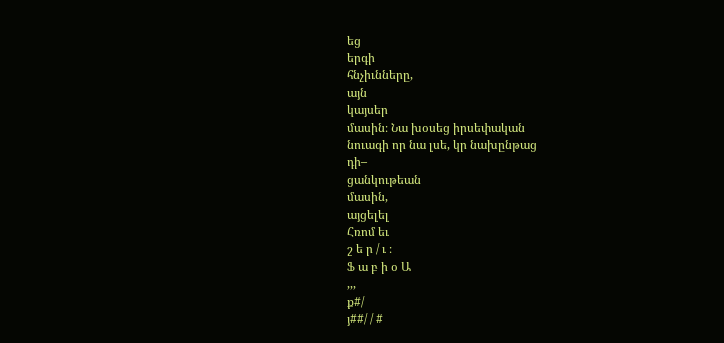եց
երգի
հնչիւնները,
այն
կայսեր
մասին։ Նա խօսեց իրսեփական
նուագի որ նա լսե, կր նախընթաց
դի–
ցանկութեան
մասին,
այցելել
Հռոմ եւ
շ ե ր / ւ ։
Ֆ ա բ ի օ Ա
,,,
ք#/
յ##/ / #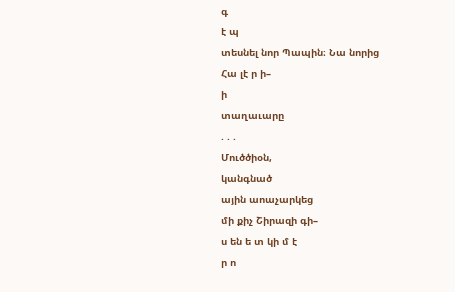գ
է պ
տեսնել նոր Պապին։ Նա նորից
Հա լէ ր ի–
ի
տաղաւարը
. . .
Մուծծիօն,
կանգնած
ային աոաչարկեց
մի քիչ Շիրազի գի–
ս են ե տ կի մ է
ր ո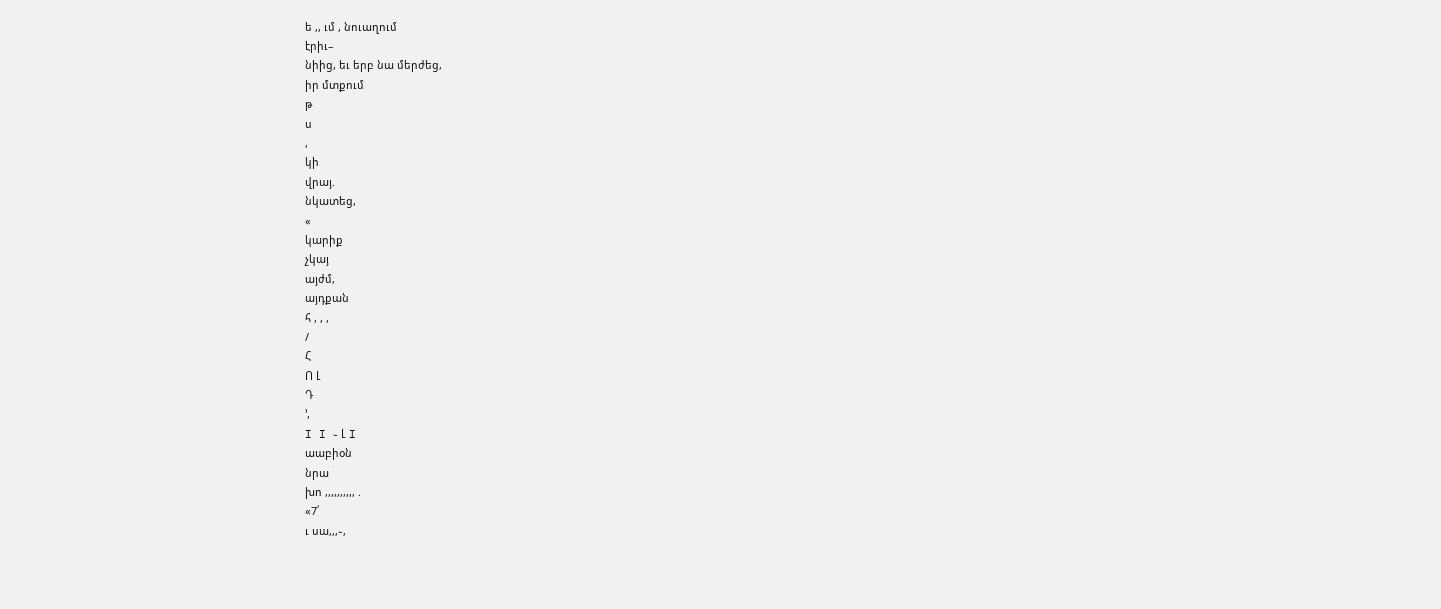ե ,, ւմ , նուաղում
էրիւ–
նիից, եւ երբ նա մերժեց,
իր մտքում
թ
ս
,
կի
վրայ.
նկատեց,
«
կարիք
չկայ
այժմ,
այդքան
հ , , ,
/
Հ
Ո Լ
Դ
՚,
I I ֊ Լ I
աաբիօն
նրա
խո ,,,,,,,,,, .
«7՛
ւ սա,,,֊,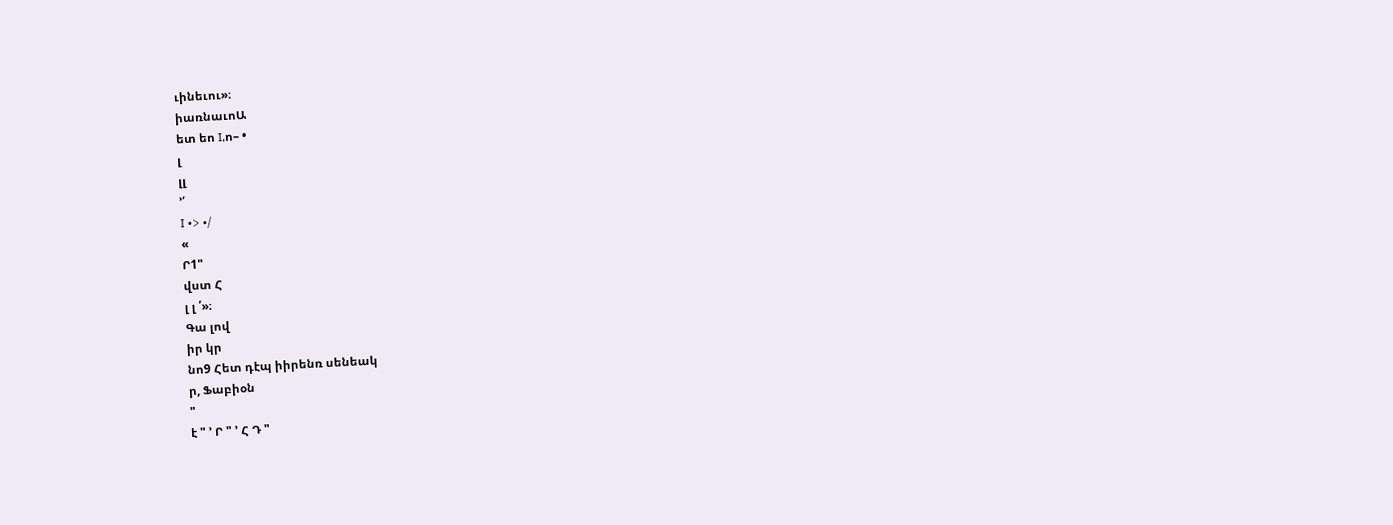ւինեւու»։
իառնաւոԱ
ետ եո I,ո– •
լ
լլ
՚՛
I •> •/
«
Ր1"
վստ Հ
լ լ ՛»։
Գա լով
իր կր
նո9 Հետ դէպ իիրենռ սենեակ
ր, Ֆաբիօն
"
է " ՚ Ր " ՚ Հ Դ "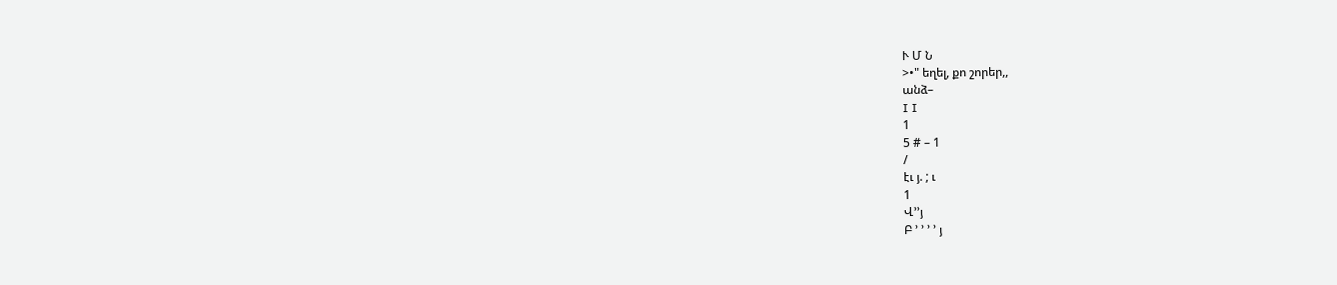Ւ Մ Ն
>•" եղել, քո շորեր,,
անձ–
I I
1
5 # – 1
/
էւ յ. ; ւ
1
Վ՚՚յ
Բ ՚ ՚ ՚ ՚ յ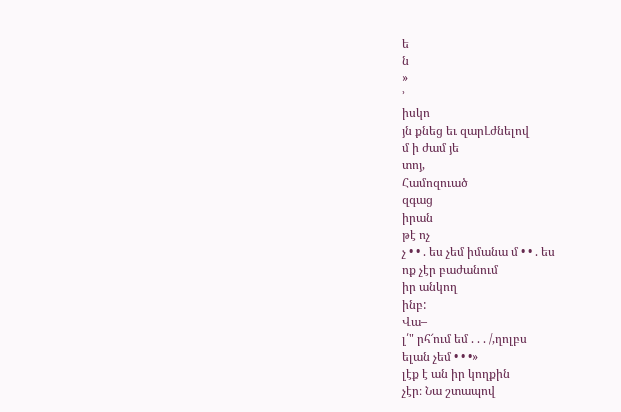ե
ն
»
՚
իսկո
յն քնեց եւ զարԼժնելով
մ ի ժամ յե
տոյ,
Համոզուած
զգաց
իրան
թէ ոչ
չ • • . ես չեմ իմանա մ • • . ես
ոք չէր բաժանում
իր անկող
ինբ:
Վա–
լ՛" րհ՜ում եմ . . . /,ղոլբս
ելան չեմ • • •»
լէք է ան իր կողքին
չէր։ Նա շտապով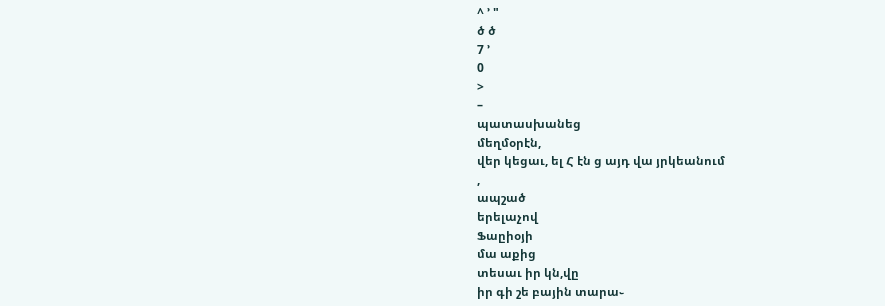^ ՚ "
ծ ծ
7 ՚
0
>
–
պատասխանեց
մեղմօրէն,
վեր կեցաւ, ել Հ էն ց այդ վա յրկեանում
,
ապշած
երելաչով
Ֆաըիօյի
մա աքից
տեսաւ իր կն,վը
իր գի շե բային տարա֊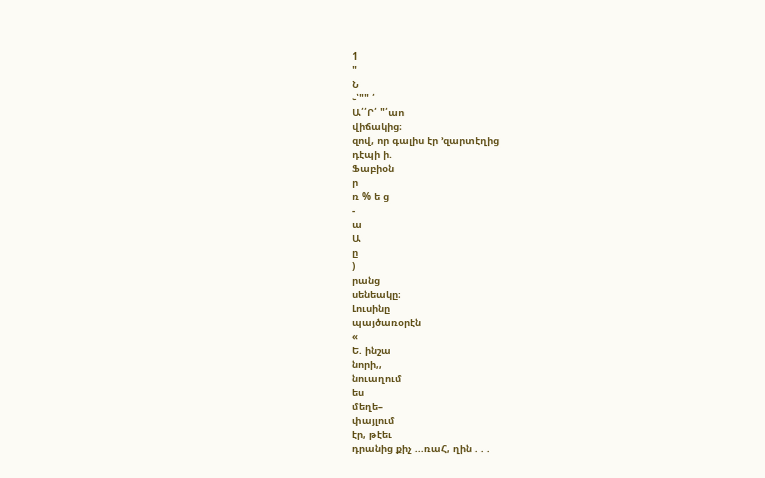1
"
Ն
֊՝"" ՛
Ա՛՛Ր՛ "՛աո
վիճակից։
զով, որ գալիս էր ՚զարտէղից
դէպի ի.
Ֆաբիօն
ր
ռ % ե ց
-
ա
Ա
ը
)
րանց
սենեակը։
Լուսինը
պայծառօրէն
«
Ե. ինշա
նորի,,
նուաղում
ես
մեղե–
փայլում
էր, թէեւ
դրանից քիչ ...ռաՀ, ղին . . .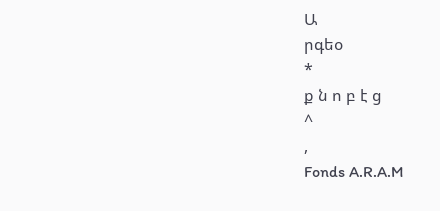Ա
րգեօ
*
ք ն ո բ է ց
^
,
Fonds A.R.A.M